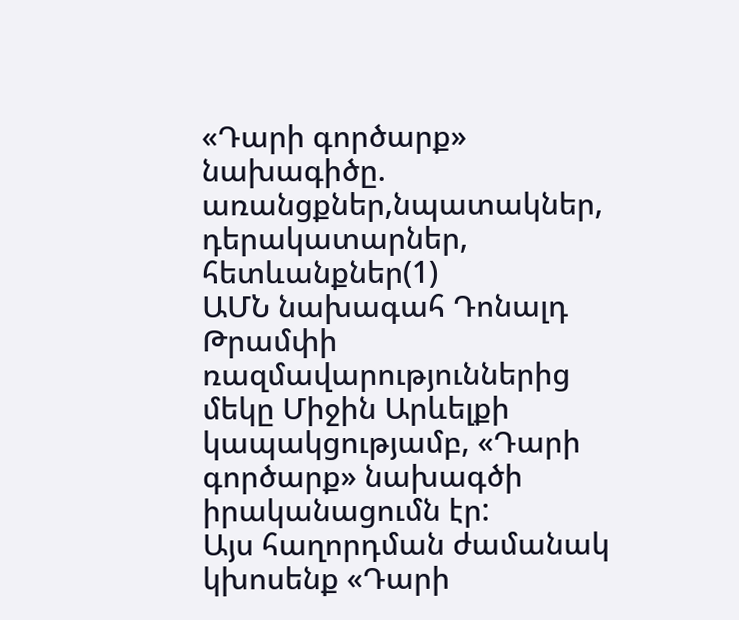«Դարի գործարք» նախագիծը. առանցքներ,նպատակներ, դերակատարներ, հետևանքներ(1)
ԱՄՆ նախագահ Դոնալդ Թրամփի ռազմավարություններից մեկը Միջին Արևելքի կապակցությամբ, «Դարի գործարք» նախագծի իրականացումն էր:
Այս հաղորդման ժամանակ կխոսենք «Դարի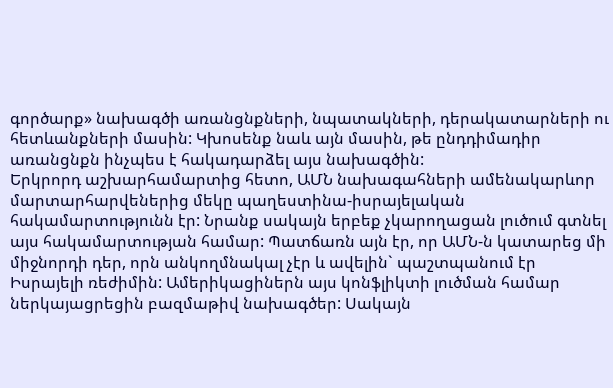գործարք» նախագծի առանցնքների, նպատակների, դերակատարների ու հետևանքների մասին: Կխոսենք նաև այն մասին, թե ընդդիմադիր առանցնքն ինչպես է հակադարձել այս նախագծին:
Երկրորդ աշխարհամարտից հետո, ԱՄՆ նախագահների ամենակարևոր մարտարհարվեներից մեկը պաղեստինա-իսրայելական հակամարտությունն էր: Նրանք սակայն երբեք չկարողացան լուծում գտնել այս հակամարտության համար: Պատճառն այն էր, որ ԱՄՆ-ն կատարեց մի միջնորդի դեր, որն անկողմնակալ չէր և ավելին` պաշտպանում էր Իսրայելի ռեժիմին: Ամերիկացիներն այս կոնֆլիկտի լուծման համար ներկայացրեցին բազմաթիվ նախագծեր: Սակայն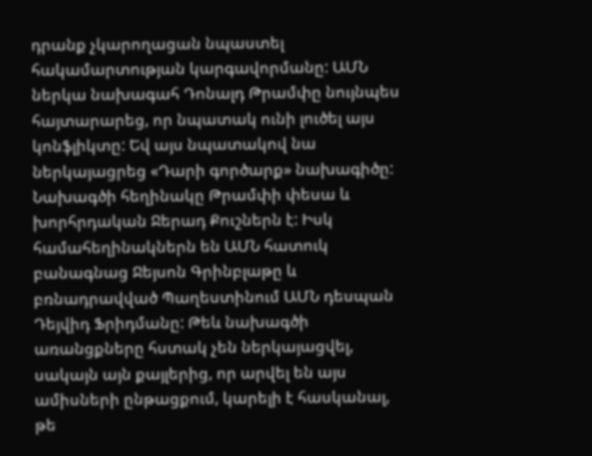դրանք չկարողացան նպաստել հակամարտության կարգավորմանը: ԱՄՆ ներկա նախագահ Դոնալդ Թրամփը նույնպես հայտարարեց, որ նպատակ ունի լուծել այս կոնֆլիկտը: Եվ այս նպատակով նա ներկայացրեց «Դարի գործարք» նախագիծը: Նախագծի հեղինակը Թրամփի փեսա և խորհրդական Ջերադ Քուշներն է: Իսկ համահեղինակներն են ԱՄՆ հատուկ բանագնաց Ջեյսոն Գրինբլաթը և բռնադրավված Պաղեստինում ԱՄՆ դեսպան Դեյվիդ Ֆրիդմանը: Թեև նախագծի առանցքները հստակ չեն ներկայացվել, սակայն այն քայլերից, որ արվել են այս ամիսների ընթացքում, կարելի է հասկանալ, թե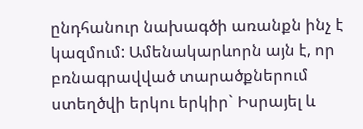ընդհանուր նախագծի առանքն ինչ է կազմում: Ամենակարևորն այն է, որ բռնագրավված տարածքներում ստեղծվի երկու երկիր` Իսրայել և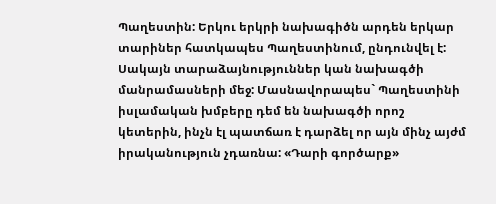Պաղեստին: Երկու երկրի նախագիծն արդեն երկար տարիներ հատկապես Պաղեստինում, ընդունվել է: Սակայն տարաձայնություններ կան նախագծի մանրամասների մեջ: Մասնավորապես` Պաղեստինի իսլամական խմբերը դեմ են նախագծի որոշ կետերին, ինչն էլ պատճառ է դարձել որ այն մինչ այժմ իրականություն չդառնա: «Դարի գործարք»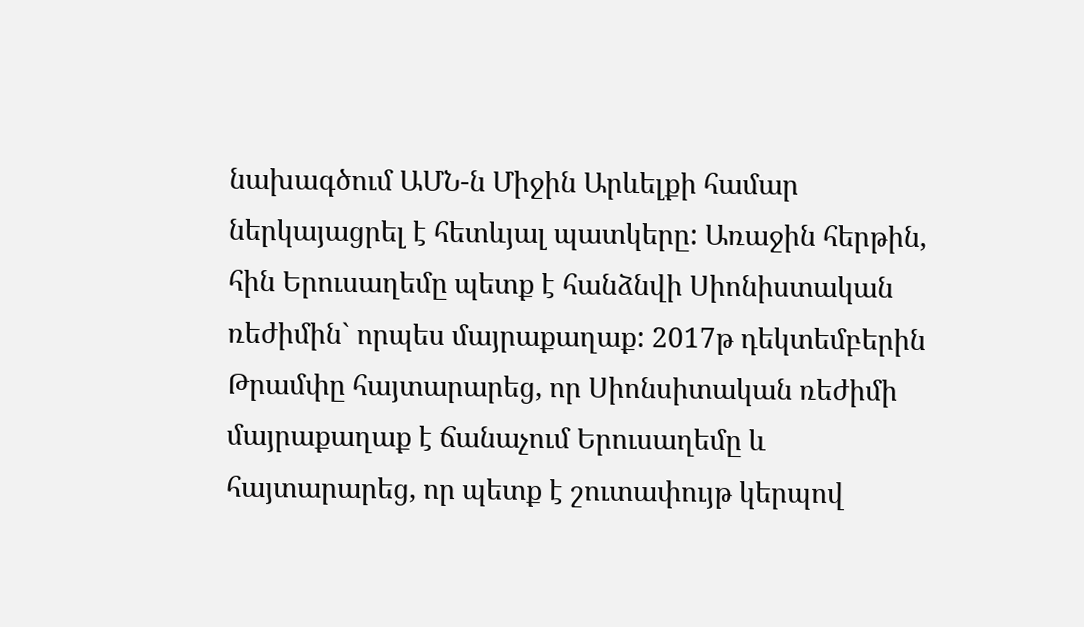նախագծում ԱՄՆ-ն Միջին Արևելքի համար ներկայացրել է հետևյալ պատկերը: Առաջին հերթին, հին Երուսաղեմը պետք է հանձնվի Սիոնիստական ռեժիմին` որպես մայրաքաղաք: 2017թ դեկտեմբերին Թրամփը հայտարարեց, որ Սիոնսիտական ռեժիմի մայրաքաղաք է ճանաչում Երուսաղեմը և հայտարարեց, որ պետք է շուտափույթ կերպով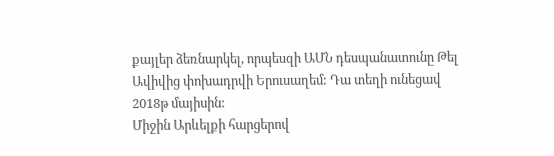քայլեր ձեռնարկել, որպեսզի ԱՄՆ դեսպանատունը Թել Ավիվից փոխադրվի Երուսաղեմ: Դա տեղի ունեցավ 2018թ մայիսին:
Միջին Արևելքի հարցերով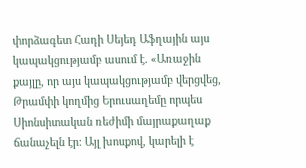փորձագետ Հադի Սեյեդ Աֆղային այս կապակցությամբ ասում է. «Առաջին քայլը, որ այս կապակցությամբ վերցվեց, Թրամփի կողմից Երուսաղեմը որպես Սիոնսիտական ռեժիմի մայրաքաղաք ճանաչելն էր: Այլ խոսքով, կարելի է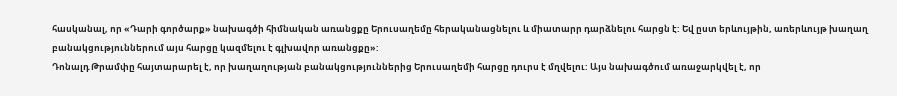հասկանալ, որ «Դարի գործարք» նախագծի հիմնական առանցքը Երուսաղեմը հերականացնելու և միատարր դարձնելու հարցն է: Եվ ըստ երևույթին, առերևույթ խաղաղ բանակցություններում այս հարցը կազմելու է գլխավոր առանցքը»:
Դոնալդ Թրամփը հայտարարել է, որ խաղաղության բանակցություններից Երուսաղեմի հարցը դուրս է մղվելու: Այս նախագծում առաջարկվել է, որ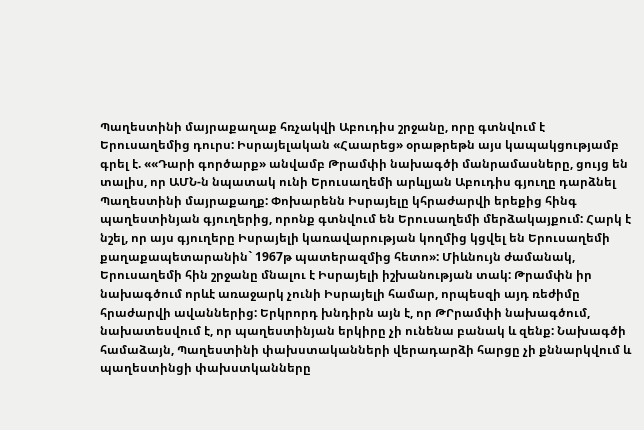Պաղեստինի մայրաքաղաք հռչակվի Աբուդիս շրջանը, որը գտնվում է Երուսաղեմից դուրս: Իսրայելական «Հաարեց» օրաթրեթն այս կապակցությամբ գրել է. ««Դարի գործարք» անվամբ Թրամփի նախագծի մանրամասները, ցույց են տալիս, որ ԱՄՆ-ն նպատակ ունի Երուսաղեմի արևլյան Աբուդիս գյուղը դարձնել Պաղեստինի մայրաքաղք: Փոխարենն Իսրայելը կհրաժարվի երեքից հինգ պաղեստինյան գյուղերից, որոնք գտնվում են Երուսաղեմի մերձակայքում: Հարկ է նշել, որ այս գյուղերը Իսրայելի կառավարության կողմից կցվել են Երուսաղեմի քաղաքապետարանին` 1967թ պատերազմից հետո»: Միևնույն ժամանակ, Երուսաղեմի հին շրջանը մնալու է Իսրայելի իշխանության տակ: Թրամփն իր նախագծում որևէ առաջարկ չունի Իսրայելի համար, որպեսզի այդ ռեժիմը հրաժարվի ավաններից: Երկրորդ խնդիրն այն է, որ ԹՐրամփի նախագծում, նախատեսվում է, որ պաղեստինյան երկիրը չի ունենա բանակ և զենք: Նախագծի համաձայն, Պաղեստինի փախստականների վերադարձի հարցը չի քննարկվում և պաղեստինցի փախստկանները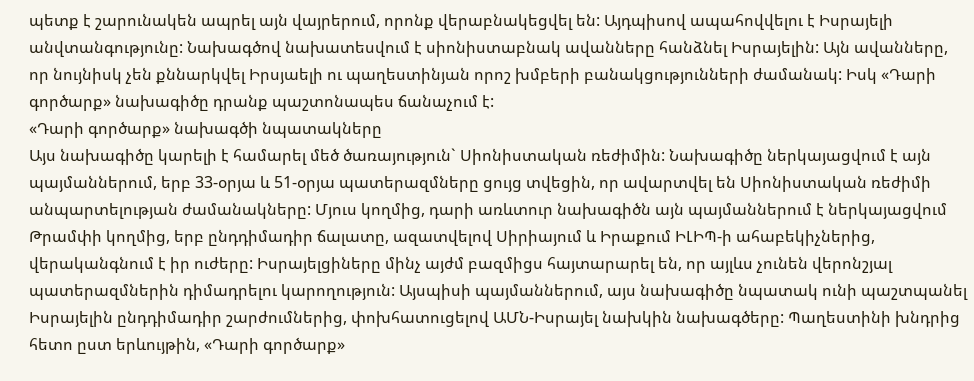պետք է շարունակեն ապրել այն վայրերում, որոնք վերաբնակեցվել են: Այդպիսով ապահովվելու է Իսրայելի անվտանգությունը: Նախագծով նախատեսվում է սիոնիստաբնակ ավանները հանձնել Իսրայելին: Այն ավանները, որ նույնիսկ չեն քննարկվել Իրսյաելի ու պաղեստինյան որոշ խմբերի բանակցությունների ժամանակ: Իսկ «Դարի գործարք» նախագիծը դրանք պաշտոնապես ճանաչում է:
«Դարի գործարք» նախագծի նպատակները
Այս նախագիծը կարելի է համարել մեծ ծառայություն` Սիոնիստական ռեժիմին: Նախագիծը ներկայացվում է այն պայմաններում, երբ 33-օրյա և 51-օրյա պատերազմները ցույց տվեցին, որ ավարտվել են Սիոնիստական ռեժիմի անպարտելության ժամանակները: Մյուս կողմից, դարի առևտուր նախագիծն այն պայմաններում է ներկայացվում Թրամփի կողմից, երբ ընդդիմադիր ճալատը, ազատվելով Սիրիայում և Իրաքում ԻԼԻՊ-ի ահաբեկիչներից, վերականգնում է իր ուժերը: Իսրայելցիները մինչ այժմ բազմիցս հայտարարել են, որ այլևս չունեն վերոնշյալ պատերազմներին դիմադրելու կարողություն: Այսպիսի պայմաններում, այս նախագիծը նպատակ ունի պաշտպանել Իսրայելին ընդդիմադիր շարժումներից, փոխհատուցելով ԱՄՆ-Իսրայել նախկին նախագծերը: Պաղեստինի խնդրից հետո ըստ երևույթին, «Դարի գործարք»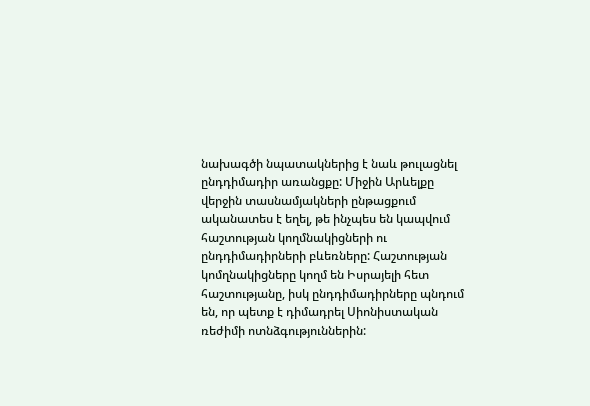նախագծի նպատակներից է նաև թուլացնել ընդդիմադիր առանցքը: Միջին Արևելքը վերջին տասնամյակների ընթացքում ականատես է եղել, թե ինչպես են կապվում հաշտության կողմնակիցների ու ընդդիմադիրների բևեռները: Հաշտության կոմղնակիցները կողմ են Իսրայելի հետ հաշտությանը, իսկ ընդդիմադիրները պնդում են, որ պետք է դիմադրել Սիոնիստական ռեժիմի ոտնձգություններին: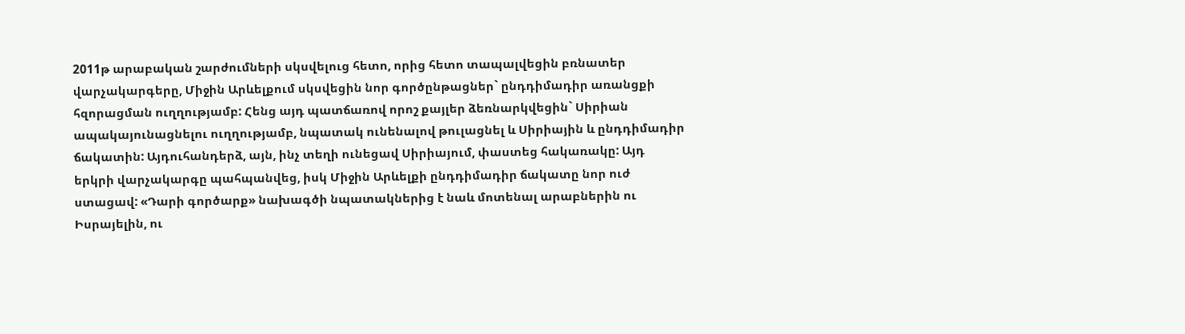2011թ արաբական շարժումների սկսվելուց հետո, որից հետո տապալվեցին բռնատեր վարչակարգերը, Միջին Արևելքում սկսվեցին նոր գործընթացներ` ընդդիմադիր առանցքի հզորացման ուղղությամբ: Հենց այդ պատճառով որոշ քայլեր ձեռնարկվեցին` Սիրիան ապակայունացնելու ուղղությամբ, նպատակ ունենալով թուլացնել և Սիրիային և ընդդիմադիր ճակատին: Այդուհանդերձ, այն, ինչ տեղի ունեցավ Սիրիայում, փաստեց հակառակը: Այդ երկրի վարչակարգը պահպանվեց, իսկ Միջին Արևելքի ընդդիմադիր ճակատը նոր ուժ ստացավ: «Դարի գործարք» նախագծի նպատակներից է նաև մոտենալ արաբներին ու Իսրայելին, ու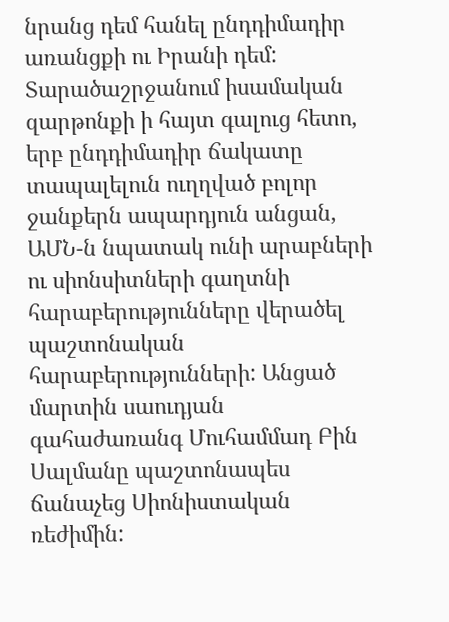նրանց դեմ հանել ընդդիմադիր առանցքի ու Իրանի դեմ: Տարածաշրջանում իսամական զարթոնքի ի հայտ գալուց հետո, երբ ընդդիմադիր ճակատը տապալելուն ուղղված բոլոր ջանքերն ապարդյուն անցան, ԱՄՆ-ն նպատակ ունի արաբների ու սիոնսիտների գաղտնի հարաբերությունները վերածել պաշտոնական հարաբերությունների: Անցած մարտին սաուդյան գահաժառանգ Մուհամմադ Բին Սալմանը պաշտոնապես ճանաչեց Սիոնիստական ռեժիմին: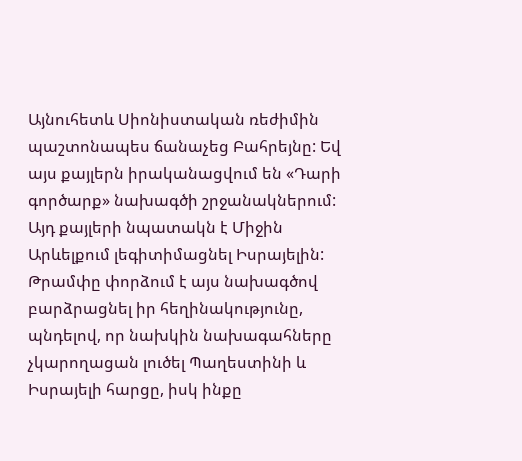Այնուհետև Սիոնիստական ռեժիմին պաշտոնապես ճանաչեց Բահրեյնը: Եվ այս քայլերն իրականացվում են «Դարի գործարք» նախագծի շրջանակներում: Այդ քայլերի նպատակն է Միջին Արևելքում լեգիտիմացնել Իսրայելին: Թրամփը փորձում է այս նախագծով բարձրացնել իր հեղինակությունը, պնդելով, որ նախկին նախագահները չկարողացան լուծել Պաղեստինի և Իսրայելի հարցը, իսկ ինքը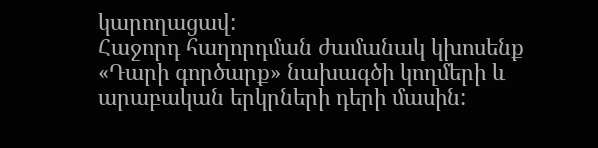կարողացավ:
Հաջորդ հաղորդման ժամանակ կխոսենք «Դարի գործարք» նախագծի կողմերի և արաբական երկրների դերի մասին: